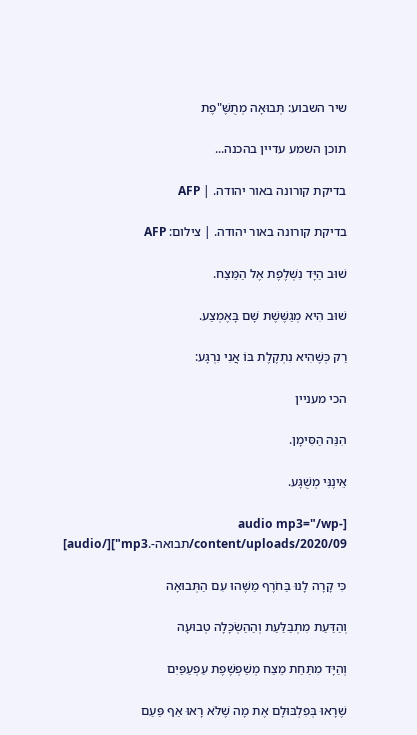שיר השבוע: תְּבוּאָה מְתֻשֶּׁ"פֶת

תוכן השמע עדיין בהכנה...

בדיקת קורונה באור יהודה. | AFP

בדיקת קורונה באור יהודה. | צילום: AFP

שׁוּב הַיָּד נִשְׁלֶפֶת אֶל הַמֵּצַח.

שׁוּב הִיא מְגַשֶּׁשֶׁת שָׁם בָּאֶמְצַע.

רַק כְּשֶׁהִיא נִתְקֶלֶת בּוֹ אֲנִי נִרְגָּע:

הכי מעניין

הִנֵּה הַסִּימָן.

אֵינֶנִּי מְשֻׁגָּע.

[audio mp3="/wp-content/uploads/2020/09/תבואה-.mp3"][/audio]

כִּי קָרָה לָנוּ בַּחֹרֶף מַשֶּׁהוּ עִם הַתְּבוּאָה

וְהַדַּעַת מִתְבַּלַּעַת וְהַהַשְׂכָּלָה טְבוּעָה

וְהַיָּד מִתַּחַת מֵצַח מְשַׁפְשֶׁפֶת עַפְעַפַּיִם

שֶׁרָאוּ בְּפִלְבּוּלָם אֶת מָה שֶׁלֹּא רָאוּ אַף פַּעַם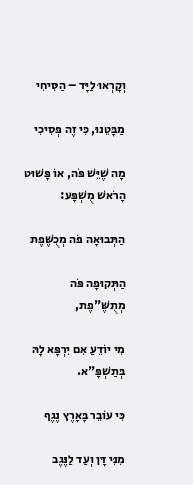וְקָרְאוּ לַיָּד – הַסִּיחִי

מַבָּטֵנוּ, כִּי זֶה פְּסִיכִי

מָה שֶׁיֵּשׁ פֹּה, אוֹ פָּשׁוּט הָרֹאשׁ מֻשְׁפָּע:

הַתְּבוּאָה פֹּה מְכֻשֶּׁפֶת

הַתְּקוּפָה פֹּה מְתֻשֶּׁ"פֶת,

מִי יוֹדֵעַ אִם יִרְפָּא לָהּ בְּתַשְׁפָּ"א.

כִּי עוֹבֵר בָּאָרֶץ נֶגֶף

מִנִּי דָּן וְעַד לַנֶּגֶב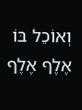וְאוֹכֵל בּוֹ אֶלֶף אֶלֶף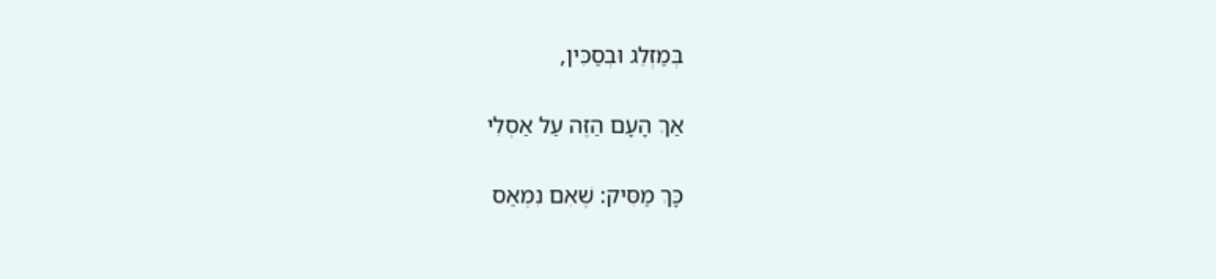בְּמַזְלֵג וּבְסַכִּין,

אַךְ הָעָם הַזֶּה עַל אַסְלִי

כָּךְ מַסִּיק: שֶׁאִם נִמְאַס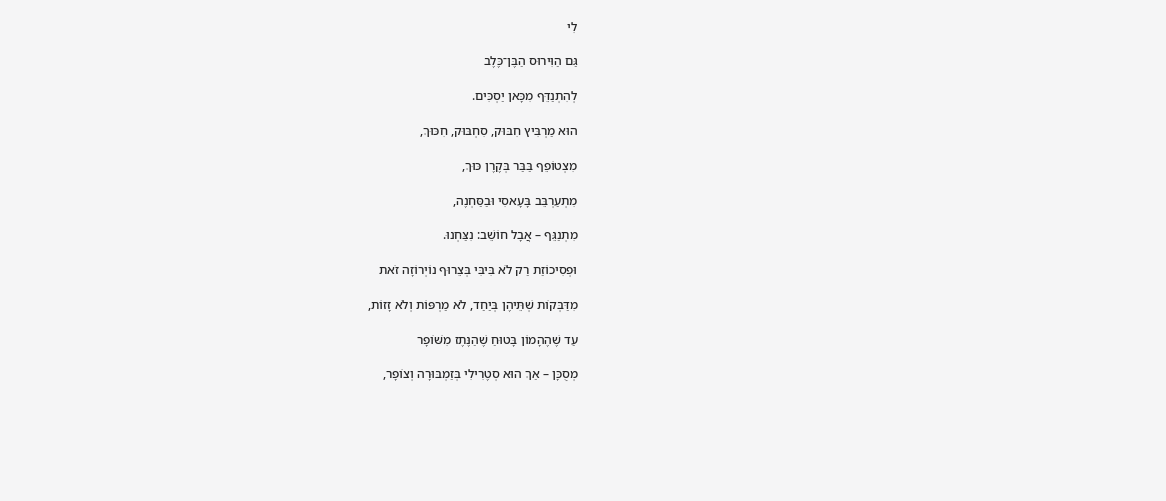לִי

גַּם הַוִּירוּס הַבֶּן־כֶּלֶב

לְהִתְנַדֵּף מִכָּאן יַסְכִּים.

הוּא מַרְבִּיץ חִבּוּק, סִחְבּוּק, חִכּוּךְ,

מִצְטוֹפֵף בַּבַּר בְּקֶרֶן כּוּךְ,

מִתְעַרְבֵּב בָּעָאסִי וּבַסַּחְנֶה,

מִתְנַגֵּף – אֲבָל חוֹשֵׁב: נִצַּחְנוּ.

וּפְסִיכוֹזַת רַק לֹא בִּיבִּי בְּצֵרוּף נוֹיְרוֹזָה זֹאת

מִדַּבְּקוֹת שְׁתֵּיהֶן בְּיַחַד, לֹא מַרְפּוֹת וְלֹא זָזוֹת,

עַד שֶׁהֶהָמוֹן בָּטוּחַ שֶׁהַנֶּתֶז מִשּׁוֹפָר

מְסֻכָּן – אַךְ הוּא סְטֶרִילִי בְּזַמְבּוּרָה וְצוֹפָר,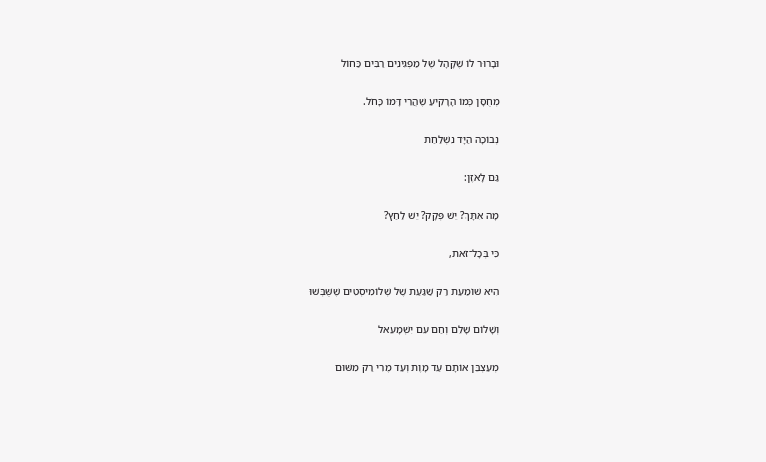וּבָרוּר לוֹ שֶׁקָּהָל שֶׁל מַפְגִּינִים רַבִּים כַּחוֹל

מְחֻסָּן כְּמוֹ הָרָקִיעַ שֶׁהֲרֵי דָּמוֹ כָּחֹל.

נְבוֹכָה הַיָּד נִשְׁלַחַת

גַּם לָאֹזֶן:

מָה אִתָּךְ? יֵשׁ פְּקָק? יֵשׁ לַחַץ?

כִּי בְּכָל־זֹאת,

הִיא שׁוֹמַעַת רַק שַׁגַּעַת שֶׁל שְׁלוֹמִיסְטִים שֶׁשֻּׁבְּשׁוּ

וְשָׁלוֹם שָׁלֵם וְחַם עִם יִשְׁמָעֵאל

מְעַצְבֵּן אוֹתָם עַד מָוֶת וְעַד מֶרִי רַק מִשּׁוּם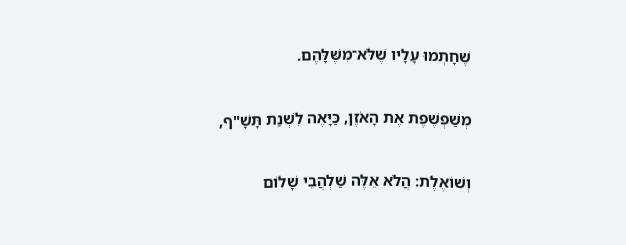שֶׁחָתְמוּ עָלָיו שֶׁלֹּא־מִשֶּׁלָּהֶם.

מְשַׁפְשֶׁפֶת אֶת הָאֹזֶן, כַּיָּאֶה לִשְׁנַת תָּשָׁ"ף,

וְשׁוֹאֶלֶת: הֲלֹא אֵלֶּה שַׁלְהֲבֵי שָׁלוֹם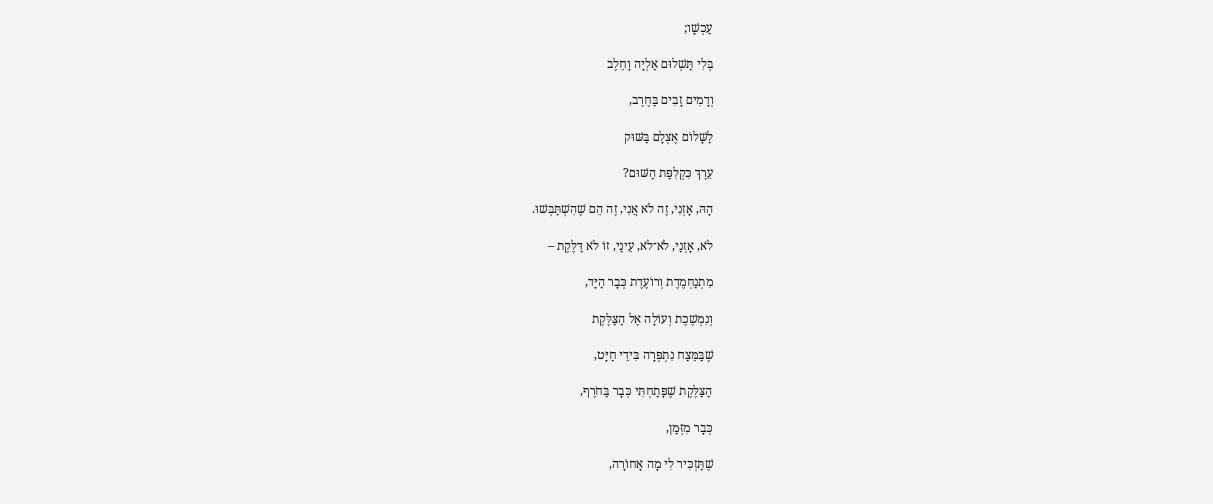עַכְשָׁו;

בְּלִי תַּשְׁלוּם אַלְיָה וָחֵלֶב

וְדָמִים זָבִים בַּחֶרֶב,

לַשָּׁלוֹם אֶצְלָם בַּשּׁוּק

עֵרֶךְ כִּקְלִפַּת הַשּׁוּם?

הָהּ, אָזְנִי, זֶה לֹא אֲנִי, זֶה הֵם שֶׁהִשְׁתַּבְּשׁוּ.

לֹא, אָזְנַי, לֹא־לֹא, עֵינַי, זוֹ לֹא דַּלֶּקֶת –

מִתְנַחְמֶדֶת וְרוֹעֶדֶת כְּבָר הַיָּד,

וְנִמְשֶׁכֶת וְעוֹלָה אֶל הַצַּלֶּקֶת

שֶׁבַּמֵּצַח נִתְפְּרָה בִּידֵי חַיָּט,

הַצַּלֶּקֶת שֶׁפָּתַחְתִּי כְּבָר בַּחֹרֶף,

כְּבָר מִזְּמַן,

שֶׁתַּזְכִּיר לִי מָה אָחוֹרָה,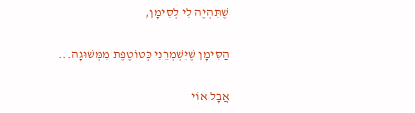שֶׁתִּהְיֶה לִי לְסִימָן,

הַסִּימָן שֶׁיִּשְׁמְרֵנִי כְּטוֹטֶפֶת מִמְּשׁוּגָה...

אֲבָל אוֹי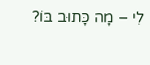לִי – מָה כָּתוּב בּוֹ?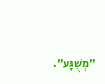"מְשֻׁגָּע".